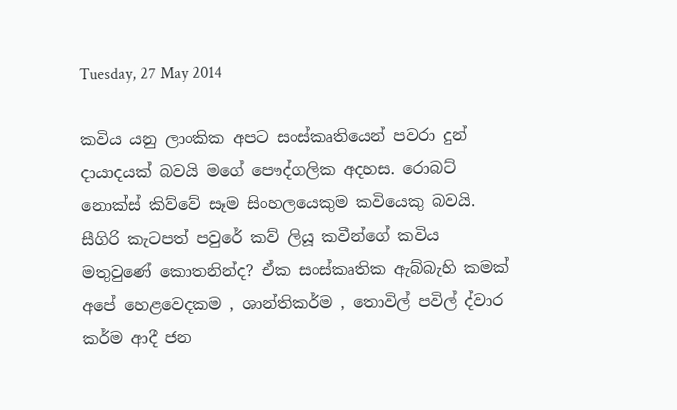Tuesday, 27 May 2014

කවිය යනු ලාංකික අපට සංස්කෘතියෙන් පවරා දුන් දායාදයක් බවයි මගේ පෞද්ගලික අදහස. රොබට් නොක්ස් කිව්වේ සෑම සිංහලයෙකුම කවියෙකු බවයි.  සීගිරි කැටපත් පවුරේ කව් ලියූ කවීන්ගේ කවිය මතුවුණේ කොතනින්ද? ඒක සංස්කෘතික ඇබ්බැහි කමක් අපේ හෙළවෙදකම , ශාන්තිකර්ම , තොවිල් පවිල් ද්වාර කර්ම ආදී ජන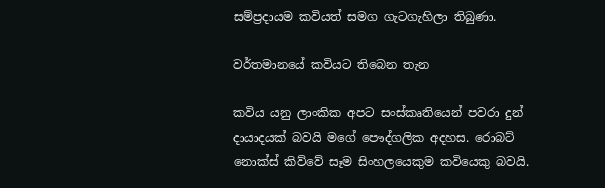සම්ප්‍රදායම කවියත් සමග ගැටගැහිලා තිබුණා.

වර්තමානයේ කවියට තිබෙන තැන

කවිය යනු ලාංකික අපට සංස්කෘතියෙන් පවරා දුන් දායාදයක් බවයි මගේ පෞද්ගලික අදහස. රොබට් නොක්ස් කිව්වේ සෑම සිංහලයෙකුම කවියෙකු බවයි.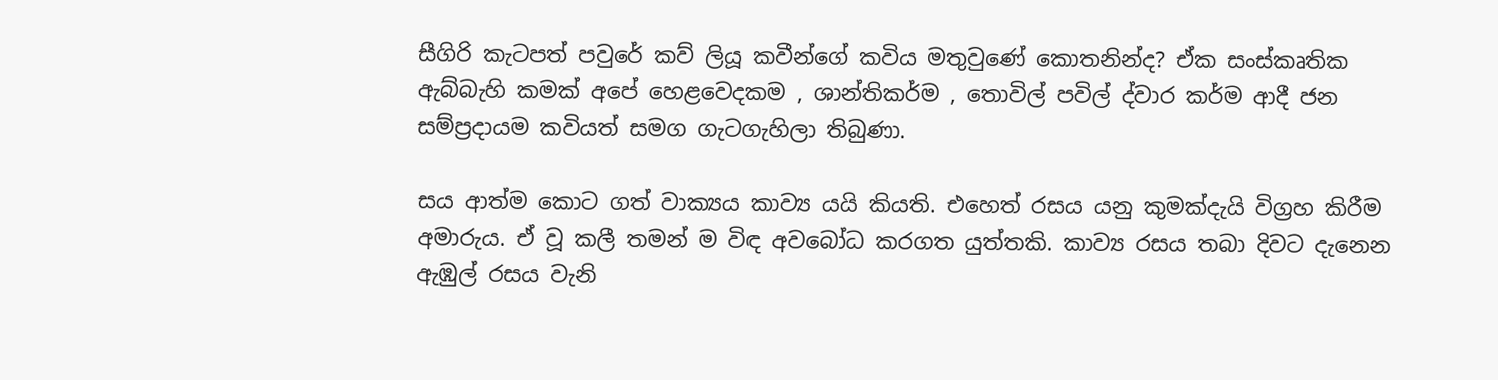සීගිරි කැටපත් පවුරේ කව් ලියූ කවීන්ගේ කවිය මතුවුණේ කොතනින්ද? ඒක සංස්කෘතික ඇබ්බැහි කමක් අපේ හෙළවෙදකම , ශාන්තිකර්ම , තොවිල් පවිල් ද්වාර කර්ම ආදී ජන සම්ප්‍රදායම කවියත් සමග ගැටගැහිලා තිබුණා.

සය ආත්ම කොට ගත් වාක්‍යය කාව්‍ය යයි කියති. එහෙත් රසය යනු කුමක්දැයි විග්‍රහ කිරීම අමාරුය. ඒ වූ කලී තමන් ම විඳ අවබෝධ කරගත යුත්තකි. කාව්‍ය රසය තබා දිවට දැනෙන ඇඹුල් රසය වැනි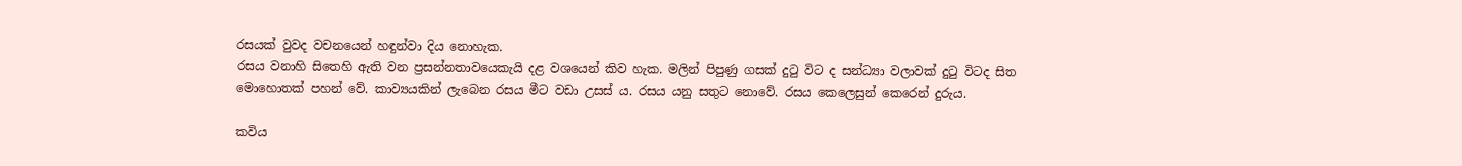රසයක් වුවද වචනයෙන් හඳුන්වා දිය නොහැක.
රසය වනාහි සිතෙහි ඇති වන ප්‍රසන්නතාවයෙකැයි දළ වශයෙන් කිව හැක. මලින් පිපුණු ගසක් දුටු විට ද සන්ධ්‍යා වලාවක් දුටු විටද සිත මොහොතක් පහන් වේ. කාව්‍යයකින් ලැබෙන රසය මීට වඩා උසස් ය. රසය යනු සතුට නොවේ. රසය කෙලෙසුන් කෙරෙන් දුරුය.

කවිය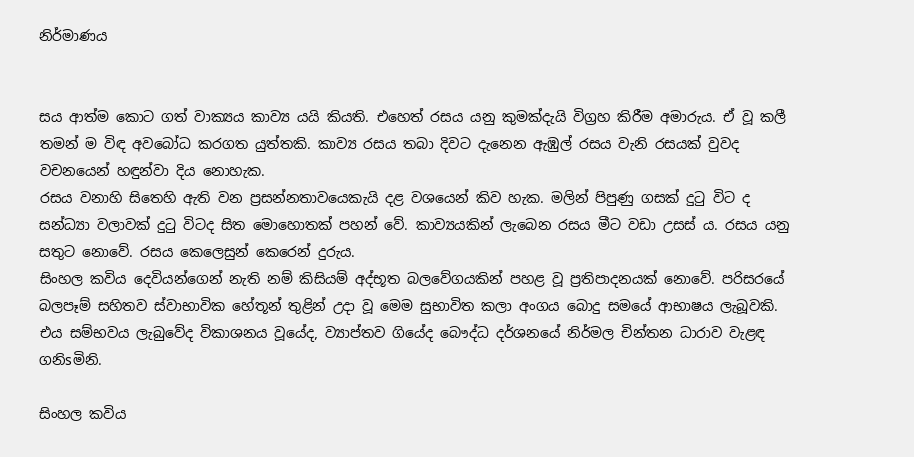නිර්මාණය


සය ආත්ම කොට ගත් වාක්‍යය කාව්‍ය යයි කියති. එහෙත් රසය යනු කුමක්දැයි විග්‍රහ කිරීම අමාරුය. ඒ වූ කලී තමන් ම විඳ අවබෝධ කරගත යුත්තකි. කාව්‍ය රසය තබා දිවට දැනෙන ඇඹුල් රසය වැනි රසයක් වුවද වචනයෙන් හඳුන්වා දිය නොහැක.
රසය වනාහි සිතෙහි ඇති වන ප්‍රසන්නතාවයෙකැයි දළ වශයෙන් කිව හැක. මලින් පිපුණු ගසක් දුටු විට ද සන්ධ්‍යා වලාවක් දුටු විටද සිත මොහොතක් පහන් වේ. කාව්‍යයකින් ලැබෙන රසය මීට වඩා උසස් ය. රසය යනු සතුට නොවේ. රසය කෙලෙසුන් කෙරෙන් දුරුය.
සිංහල කවිය දෙවියන්ගෙන් නැති නම් කිසියම් අද්භූත බලවේගයකින් පහළ වූ ප්‍රතිපාදනයක්‌ නොවේ. පරිසරයේ බලපෑම් සහිතව ස්‌වාභාවික හේතූන් තුළින් උදා වූ මෙම සුභාවිත කලා අංගය බොදු සමයේ ආභාෂය ලැබූවකි. එය සම්භවය ලැබුවේද විකාශනය වූයේද, ව්‍යාප්තව ගියේද බෞද්ධ දර්ශනයේ නිර්මල චින්තන ධාරාව වැළඳ ගනිsමිනි.

සිංහල කවිය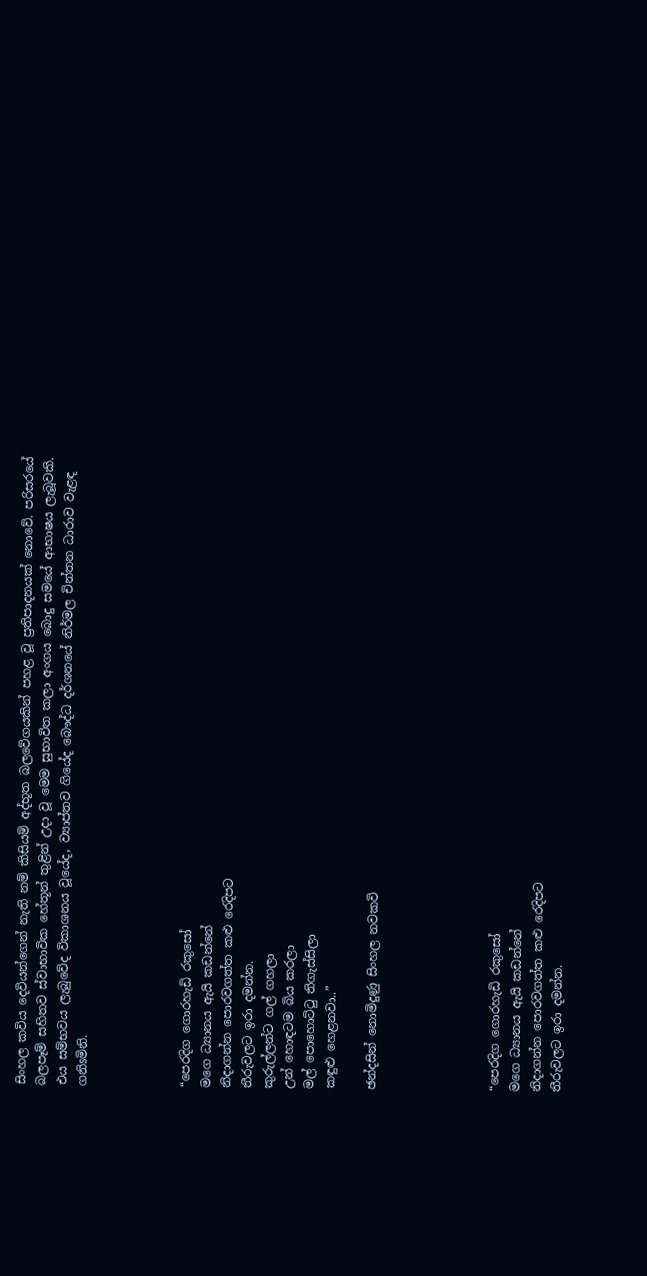සිංහල කවිය දෙවියන්ගෙන් නැති නම් කිසියම් අද්භූත බලවේගයකින් පහළ වූ ප්‍රතිපාදනයක්‌ නොවේ. පරිසරයේ බලපෑම් සහිතව ස්‌වාභාවික හේතූන් තුළින් උදා වූ මෙම සුභාවිත කලා අංගය බොදු සමයේ ආභාෂය ලැබූවකි. එය සම්භවය ලැබුවේද විකාශනය වූයේද, ව්‍යාප්තව ගියේද බෞද්ධ දර්ශනයේ නිර්මල චින්තන ධාරාව වැළඳ ගනිsමිනි.




“පෙරදිග ගොරහැඩි රකුසෝ
මගෙ ධ්‍යානය ඇයි කඩන්නේ
නිදාගන්න පොරවගත්ත කළු රෙදිපට
තීරුවලට ඉරා දමන්න.
කුරුල්ලන්ට ගල් ගහලා
උන් හොඳටම බිය කරලා
මල් පොහොට්ටු තිගැස්සිලා
කඳුළු හෙළනවා..”

ඡන්දසින් නොමිදුණු සිංහල නවකවි





“පෙරදිග ගොරහැඩි රකුසෝ
මගෙ ධ්‍යානය ඇයි කඩන්නේ
නිදාගන්න පොරවගත්ත කළු රෙදිපට
තීරුවලට ඉරා දමන්න.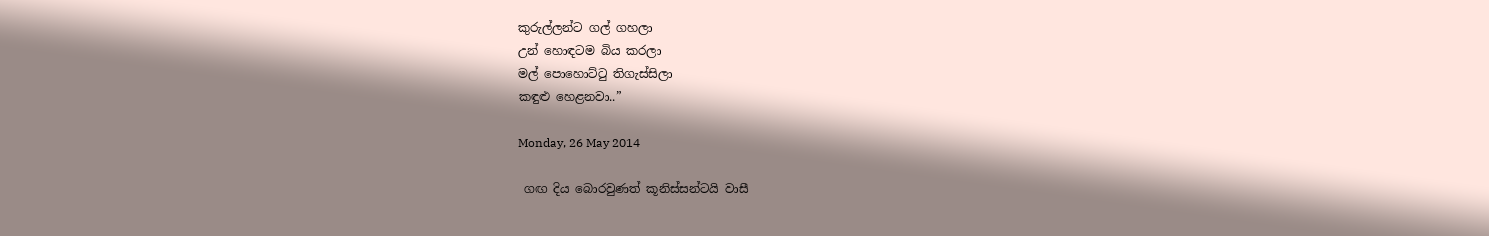කුරුල්ලන්ට ගල් ගහලා
උන් හොඳටම බිය කරලා
මල් පොහොට්ටු තිගැස්සිලා
කඳුළු හෙළනවා..”

Monday, 26 May 2014

 ගඟ දිය බොරවුණත් කූනිස්සන්ටයි වාසී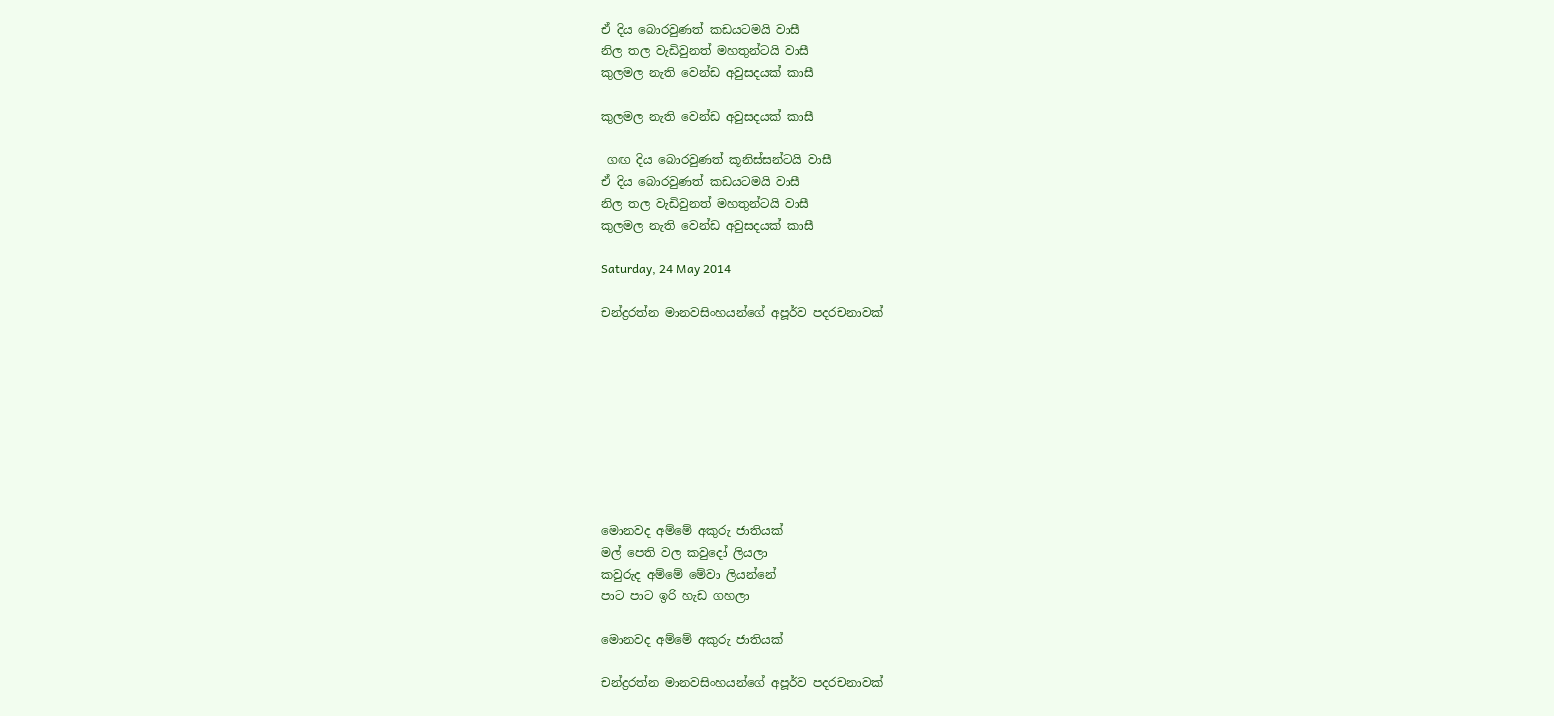ඒ දිය බොරවුණත් කඩයටමයි වාසී
නිල තල වැඩිවුනත් මහතුන්ටයි වාසී
කුලමල නැති වෙන්ඩ අවුසදයක් කාසී

කුලමල නැති වෙන්ඩ අවුසදයක් කාසී

 ගඟ දිය බොරවුණත් කූනිස්සන්ටයි වාසී
ඒ දිය බොරවුණත් කඩයටමයි වාසී
නිල තල වැඩිවුනත් මහතුන්ටයි වාසී
කුලමල නැති වෙන්ඩ අවුසදයක් කාසී

Saturday, 24 May 2014

චන්ද්‍රරත්න මානවසිංහයන්ගේ අපූර්ව පදරචනාවක්









මොනවද අම්මේ අකුරු ජාතියක්
මල් පෙති වල කවුදෝ ලියලා
කවුරුද අම්මේ මේවා ලියන්නේ
පාට පාට ඉරි හැඩ ගහලා

මොනවද අම්මේ අකුරු ජාතියක්

චන්ද්‍රරත්න මානවසිංහයන්ගේ අපූර්ව පදරචනාවක්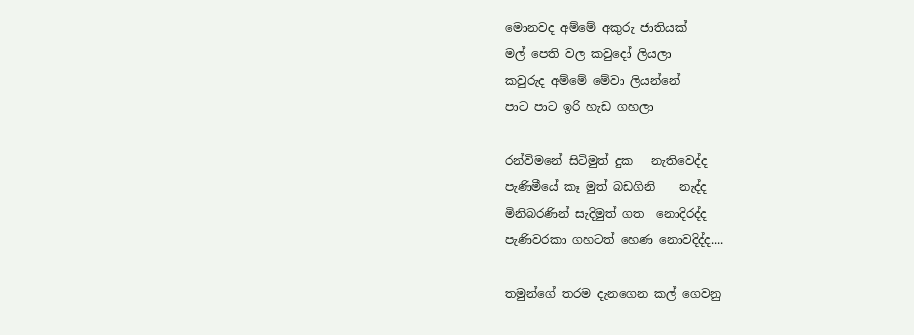මොනවද අම්මේ අකුරු ජාතියක්
මල් පෙති වල කවුදෝ ලියලා
කවුරුද අම්මේ මේවා ලියන්නේ
පාට පාට ඉරි හැඩ ගහලා

රන්විමනේ සිටිමුත් දුක   නැතිවෙද්ද
පැණිමීයේ කෑ මුත් බඩගිනි    නැද්ද
මිනිබරණින් සැදිමුත් ගත  නොදිරද්ද
පැණිවරකා ගහටත් හෙණ නොවදිද්ද....

තමුන්ගේ තරම දැනගෙන කල් ගෙවනු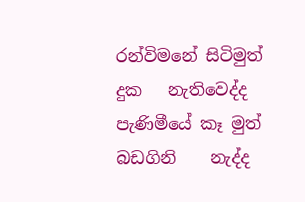රන්විමනේ සිටිමුත් දුක   නැතිවෙද්ද
පැණිමීයේ කෑ මුත් බඩගිනි    නැද්ද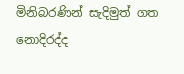මිනිබරණින් සැදිමුත් ගත  නොදිරද්ද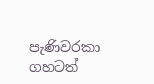පැණිවරකා ගහටත්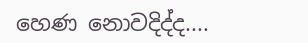හෙණ නොවදිද්ද....